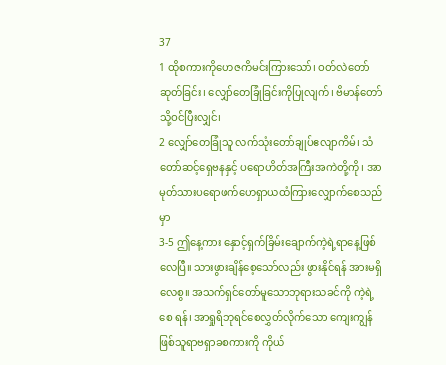37
1 ထိုစကားကိုဟေဇကိမင်းကြားသော်၊ ဝတ်လဲတော်ဆုတ်ခြင်း၊ လျှော်တေခြုံခြင်းကိုပြုလျက်၊ ဗိမာန်တော်သို့ဝင်ပြီးလျှင်၊
2 လျှော်တေခြုံသူ လက်သုံးတော်ချုပ်ဧလျာကိမ်၊ သံတော်ဆင့်ရှေဗနနှင့် ပရောဟိတ်အကြီးအကဲတို့ကို၊ အာမုတ်သားပရောဖက်ဟေရှာယထံကြားလျှောက်စေသည်မှာ
3-5 ဤနေ့ကား နှောင့်ရှက်ခြိမ်းချောက်ကဲ့ရဲ့ရာနေ့ဖြစ်လေပြီ။ သားဖွားချိန်စေ့သော်လည်း ဖွားနိုင်ရန် အားမရှိလေစွ။ အသက်ရှင်တော်မူသောဘုရားသခင်ကို ကဲ့ရဲ့စေ ရန်၊ အာရှုရိဘုရင်စေလွှတ်လိုက်သော ကျေးကျွန်ဖြစ်သူရာဗရှာခစကားကို ကိုယ်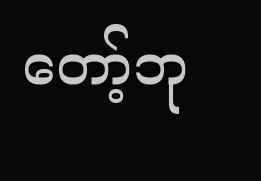တော့်ဘု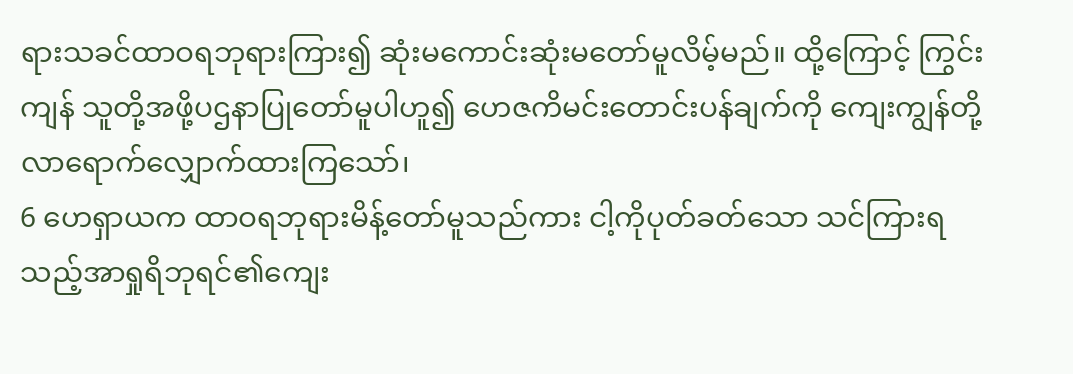ရားသခင်ထာဝရဘုရားကြား၍ ဆုံးမကောင်းဆုံးမတော်မူလိမ့်မည်။ ထို့ကြောင့် ကြွင်းကျန် သူတို့အဖို့ပဌနာပြုတော်မူပါဟူ၍ ဟေဇကိမင်းတောင်းပန်ချက်ကို ကျေးကျွန်တို့လာရောက်လျှောက်ထားကြသော်၊
6 ဟေရှာယက ထာဝရဘုရားမိန့်တော်မူသည်ကား ငါ့ကိုပုတ်ခတ်သော သင်ကြားရသည့်အာရှုရိဘုရင်၏ကျေး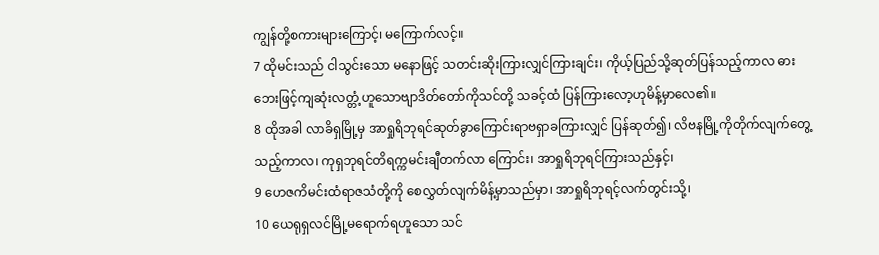ကျွန်တို့စကားများကြောင့်၊ မကြောက်လင့်။
7 ထိုမင်းသည် ငါသွင်းသော မနောဖြင့် သတင်းဆိုးကြားလျှင်ကြားချင်း၊ ကိုယ့်ပြည်သို့ဆုတ်ပြန်သည့်ကာလ ဓားဘေးဖြင့်ကျဆုံးလတ္တံ့ဟူသောဗျာဒိတ်တော်ကိုသင်တို့ သခင့်ထံ ပြန်ကြားလော့ဟုမိန့်မှာလေ၏။
8 ထိုအခါ လာခိရှမြို့မှ အာရှုရိဘုရင်ဆုတ်ခွာကြောင်းရာဗရှာခကြားလျှင် ပြန်ဆုတ်၍၊ လိဗနမြို့ကိုတိုက်လျက်တွေ့သည့်ကာလ၊ ကုရှဘုရင်တိရက္ကမင်းချီတက်လာ ကြောင်း၊ အာရှုရိဘုရင်ကြားသည်နှင့်၊
9 ဟေဇကိမင်းထံရာဇသံတို့ကို စေလွှတ်လျက်မိန့်မှာသည်မှာ၊ အာရှုရိဘုရင့်လက်တွင်းသို့၊
10 ယေရုရှလင်မြို့မရောက်ရဟူသော သင်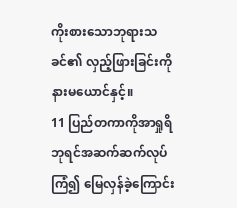ကိုးစားသောဘုရားသခင်၏ လှည့်ဖြားခြင်းကို နားမယောင်နှင့်။
11 ပြည်တကာကိုအာရှုရိဘုရင်အဆက်ဆက်လုပ်ကြံ၍ မြေလှန်ခဲ့ကြောင်း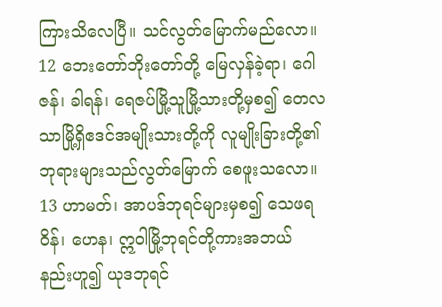ကြားသိလေပြီ။ သင်လွတ်မြောက်မည်လော။
12 ဘေးတော်ဘိုးတော်တို့ မြေလှန်ခဲ့ရာ၊ ဂေါဇန်၊ ခါရန်၊ ရေဇပ်မြို့သူမြို့သားတို့မှစ၍ တေလသာမြို့ရှိဧဒင်အမျိုးသားတို့ကို လူမျိုးခြားတို့၏ဘုရားများသည်လွတ်မြောက် စေဖူးသလော။
13 ဟာမတ်၊ အာပဒ်ဘုရင်များမှစ၍ သေဖရဝိန်၊ ဟေန၊ ဣဝါမြို့ဘုရင်တို့ကားအဘယ် နည်းဟူ၍ ယုဒဘုရင်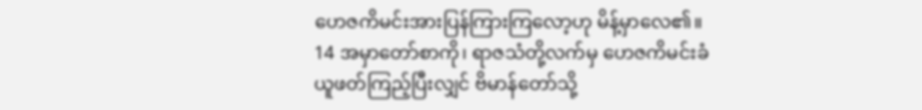ဟေဇကိမင်းအားပြန်ကြားကြလော့ဟု မိန့်မှာလေ၏။
14 အမှာတော်စာကို၊ ရာဇသံတို့လက်မှ ဟေဇကိမင်းခံယူဖတ်ကြည့်ပြီးလျှင် ဗိမာန်တော်သို့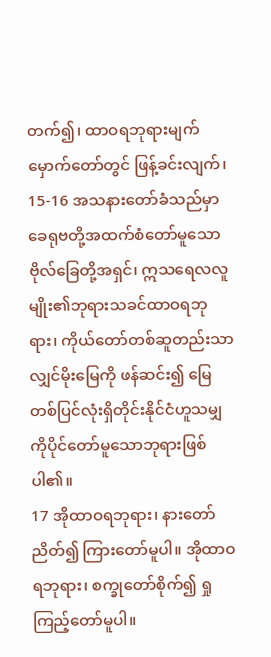တက်၍၊ ထာဝရဘုရားမျက်မှောက်တော်တွင် ဖြန့်ခင်းလျက်၊
15-16 အသနားတော်ခံသည်မှာ ခေရုဗတို့အထက်စံတော်မူသောဗိုလ်ခြေတို့အရှင်၊ ဣသရေလလူမျိုး၏ဘုရားသခင်ထာဝရဘုရား၊ ကိုယ်တော်တစ်ဆူတည်းသာလျှင်မိုးမြေကို ဖန်ဆင်း၍ မြေတစ်ပြင်လုံးရှိတိုင်းနိုင်ငံဟူသမျှကိုပိုင်တော်မူသောဘုရားဖြစ်ပါ၏။
17 အိုထာဝရဘုရား၊ နားတော်ညိတ်၍ ကြားတော်မူပါ။ အိုထာဝရဘုရား၊ စက္ခုတော်စိုက်၍ ရှုကြည့်တော်မူပါ။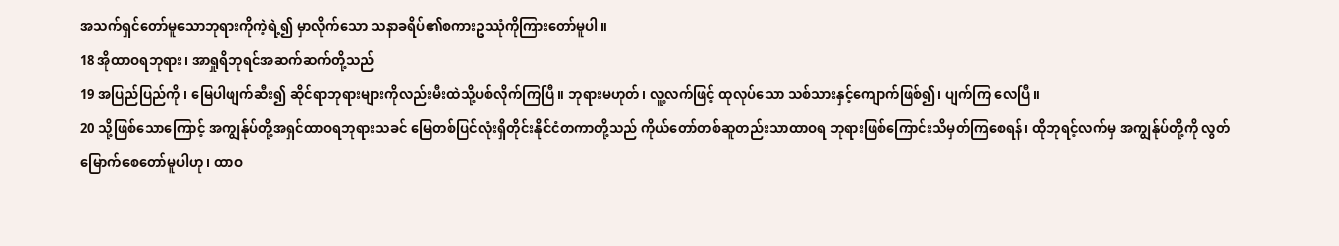အသက်ရှင်တော်မူသောဘုရားကိုကဲ့ရဲ့၍ မှာလိုက်သော သနာခရိပ်၏စကားဥဿုံကိုကြားတော်မူပါ။
18 အိုထာဝရဘုရား၊ အာရှုရိဘုရင်အဆက်ဆက်တို့သည်
19 အပြည်ပြည်ကို၊ မြေပါဖျက်ဆီး၍ ဆိုင်ရာဘုရားများကိုလည်းမီးထဲသို့ပစ်လိုက်ကြပြီ။ ဘုရားမဟုတ်၊ လူ့လက်ဖြင့် ထုလုပ်သော သစ်သားနှင့်ကျောက်ဖြစ်၍၊ ပျက်ကြ လေပြီ။
20 သို့ဖြစ်သောကြောင့် အကျွန်ုပ်တို့အရှင်ထာဝရဘုရားသခင် မြေတစ်ပြင်လုံးရှိတိုင်းနိုင်ငံတကာတို့သည် ကိုယ်တော်တစ်ဆူတည်းသာထာဝရ ဘုရားဖြစ်ကြောင်းသိမှတ်ကြစေရန်၊ ထိုဘုရင့်လက်မှ အကျွန်ုပ်တို့ကို လွတ်မြောက်စေတော်မူပါဟု၊ ထာဝ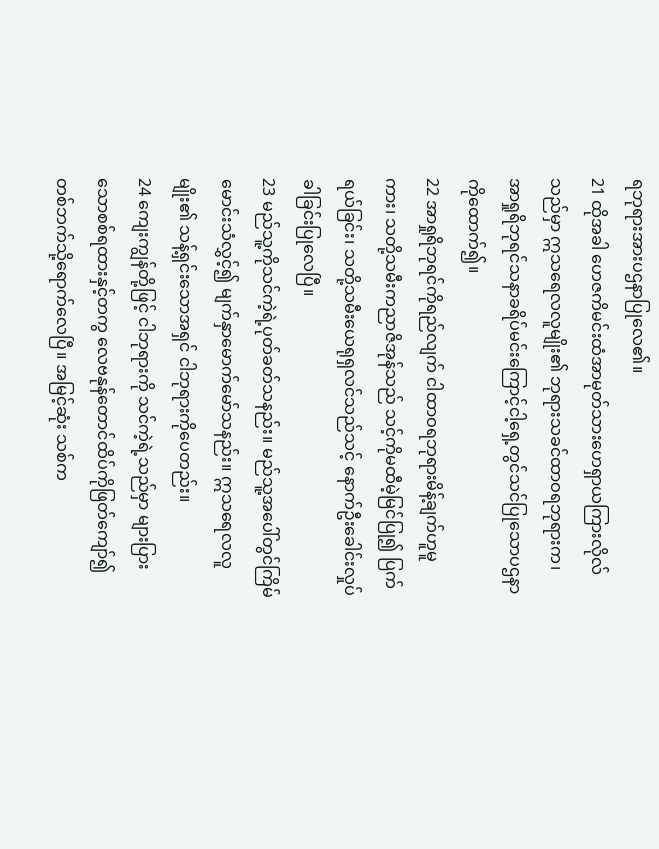ရဘုရားအားပဌနာပြုလေ၏။
21 ထိုအခါ ဟေဇကိမင်းထံအာမုတ်သားဟေရှာယကြားလိုလ်သည်မှာ ဣသရေလလူမျိုး၏ ဘုရားသခင်ထာဝရဘုရားက၊ အာရှုရိဘုရင်သနာခရိပ်မင်းကြောင့်ငါ့ရှေ့တွင်သင်ပြုသောပဌနာကိုထောက်၍။
22 အာရှုရိဘုရင်ကိုရည်လျက် ငါထာဝရဘုရားမိန့်ချက်ဟူမူကား၊ သတို့သမီးကညာဇိအုန်သည် သင့်ကိုမထီမဲ့မြင်ပြု၍ ပြက်ရယ်ခြင်း၊ သတို့သမီးယေရုရှလင်သည်သင့် နောက်ဦးခေါင်းလှုပ်ခါခြင်းပြုလေပြီ။
23 မည်သူ့ကိုသင်ကဲ့ရဲ့ပုတ်ခတ်သနည်း။ မည်သူ့အပေါ်တွင်ကြိမ်မောင်းသံလွှင့်၍ မျက်နှာမောက်မော်သနည်း။ ဣသရေလလူမျိုး၏ သန့်ရှင်းသောအရှင် ငါဘုရားကိုပေတည်း။
24 ကျေးကျွန်တို့ဖြင့် ငါဘုရားကို သင်ကဲ့ရဲ့သည်မှာ များပြားသောစစ်ရထားနှင့်တကွ လေဗနုန်တောင်ထိပ်ကိုဖြတ်ကျော်၍ တစ်ဘက်သို့ရောက်လေပြီ။ အမြင့်ဆုံး သစ်က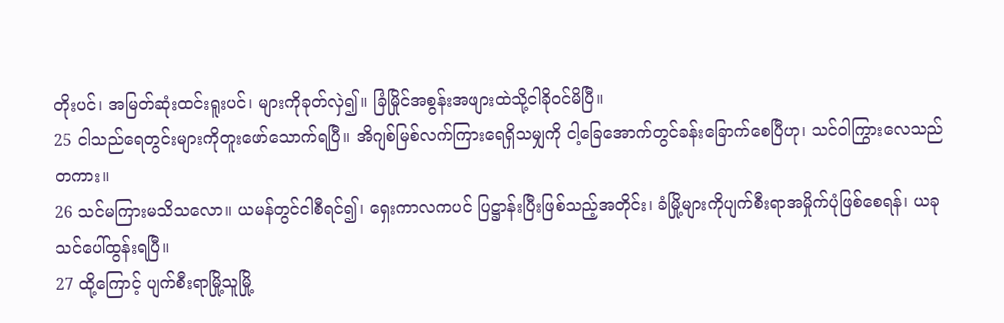တိုးပင်၊ အမြတ်ဆုံးထင်းရူးပင်၊ များကိုခုတ်လှဲ၍။ ခြံမြိုင်အစွန်းအဖျားထဲသို့ငါခိုဝင်မိပြီ။
25 ငါသည်ရေတွင်းများကိုတူးဖော်သောက်ရပြီ။ အိဂျစ်မြစ်လက်ကြားရေရှိသမျှကို ငါ့ခြေအောက်တွင်ခန်းခြောက်စေပြီဟု၊ သင်ဝါကြွားလေသည်တကား။
26 သင်မကြားမသိသလော။ ယမန်တွင်ငါစီရင်၍၊ ရှေးကာလကပင် ပြဋ္ဌာန်းပြီးဖြစ်သည့်အတိုင်း၊ ခံမြို့များကိုပျက်စီးရာအမှိုက်ပုံဖြစ်စေရန်၊ ယခုသင်ပေါ်ထွန်းရပြီ။
27 ထို့ကြောင့် ပျက်စီးရာမြို့သူမြို့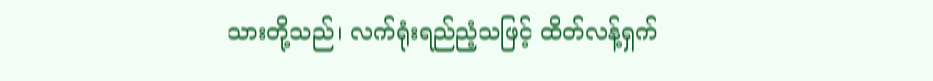သားတို့သည်၊ လက်ရုံးရည်ညံ့သဖြင့် ထိတ်လန့်ရှက်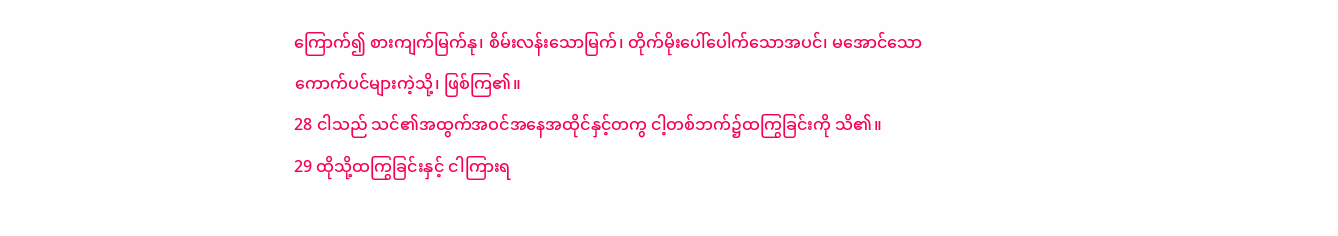ကြောက်၍ စားကျက်မြက်နု၊ စိမ်းလန်းသောမြက်၊ တိုက်မိုးပေါ်ပေါက်သောအပင်၊ မအောင်သောကောက်ပင်များကဲ့သို့၊ ဖြစ်ကြ၏။
28 ငါသည် သင်၏အထွက်အဝင်အနေအထိုင်နှင့်တကွ ငါ့တစ်ဘက်၌ထကြွခြင်းကို သိ၏။
29 ထိုသို့ထကြွခြင်းနှင့် ငါကြားရ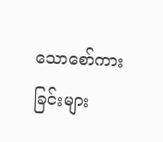သောစော်ကားခြင်းများ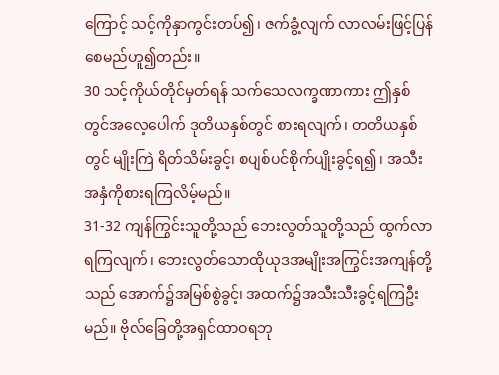ကြောင့် သင့်ကိုနှာကွင်းတပ်၍၊ ဇက်ခွံ့လျက် လာလမ်းဖြင့်ပြန်စေမည်ဟူ၍တည်း။
30 သင့်ကိုယ်တိုင်မှတ်ရန် သက်သေလက္ခဏာကား ဤနှစ်တွင်အလေ့ပေါက် ဒုတိယနှစ်တွင် စားရလျက်၊ တတိယနှစ်တွင် မျိုးကြဲ ရိတ်သိမ်းခွင့်၊ စပျစ်ပင်စိုက်ပျိုးခွင့်ရ၍၊ အသီးအနှံကိုစားရကြလိမ့်မည်။
31-32 ကျန်ကြွင်းသူတို့သည် ဘေးလွတ်သူတို့သည် ထွက်လာရကြလျက်၊ ဘေးလွတ်သောထိုယုဒအမျိုးအကြွင်းအကျန်တို့သည် အောက်၌အမြစ်စွဲခွင့်၊ အထက်၌အသီးသီးခွင့်ရကြဦးမည်။ ဗိုလ်ခြေတို့အရှင်ထာဝရဘု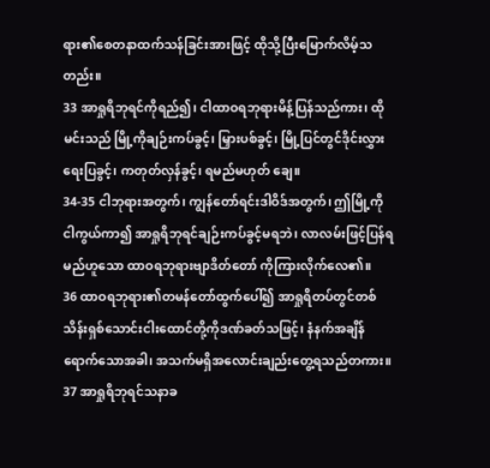ရား၏စေတနာထက်သန်ခြင်းအားဖြင့် ထိုသို့ပြီးမြောက်လိမ့်သတည်း။
33 အာရှုရိဘုရင်ကိုရည်၍၊ ငါထာဝရဘုရားမိန့်ပြန်သည်ကား၊ ထိုမင်းသည် မြို့ကိုချဉ်းကပ်ခွင့်၊ မြှားပစ်ခွင့်၊ မြို့ပြင်တွင်ဒိုင်းလွှားရေးပြခွင့်၊ ကတုတ်လှန်ခွင့်၊ ရမည်မဟုတ် ချေ။
34-35 ငါဘုရားအတွက်၊ ကျွန်တော်ရင်းဒါဝိဒ်အတွက်၊ ဤမြို့ကိုငါကွယ်ကာ၍ အာရှုရိဘုရင်ချဉ်းကပ်ခွင့်မရဘဲ၊ လာလမ်းဖြင့်ပြန်ရမည်ဟူသော ထာဝရဘုရားဗျာဒိတ်တော် ကိုကြားလိုက်လေ၏။
36 ထာဝရဘုရား၏တမန်တော်ထွက်ပေါ်၍ အာရှုရိတပ်တွင်တစ်သိန်းရှစ်သောင်းငါးထောင်တို့ကိုဒဏ်ခတ်သဖြင့်၊ နံနက်အချိန်ရောက်သောအခါ၊ အသက်မရှိအလောင်းချည်းတွေ့ရသည်တကား။
37 အာရှုရိဘုရင်သနာခ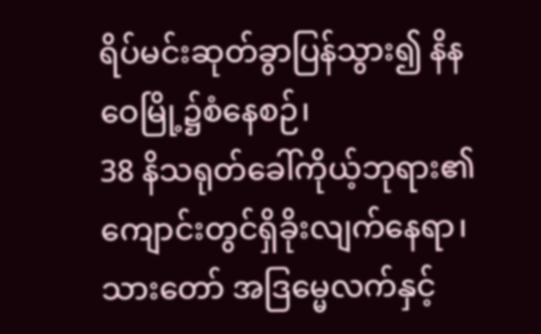ရိပ်မင်းဆုတ်ခွာပြန်သွား၍ နိနဝေမြို့၌စံနေစဉ်၊
38 နိသရုတ်ခေါ်ကိုယ့်ဘုရား၏ ကျောင်းတွင်ရှိခိုးလျက်နေရာ၊ သားတော် အဒြမ္မေလက်နှင့်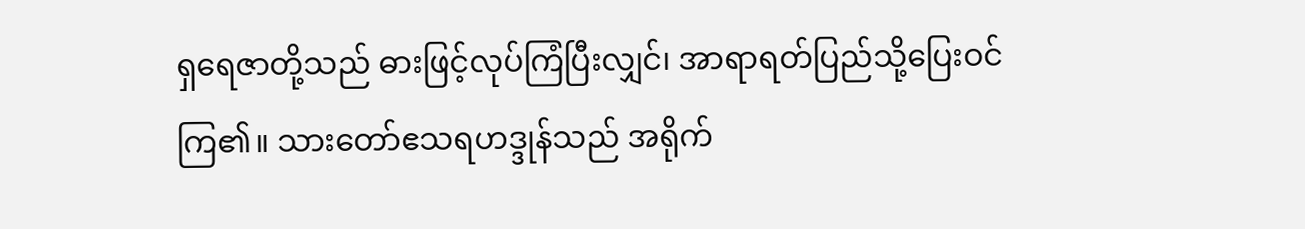ရှရေဇာတို့သည် ဓားဖြင့်လုပ်ကြံပြီးလျှင်၊ အာရာရတ်ပြည်သို့ပြေးဝင်ကြ၏။ သားတော်ဧသရဟဒ္ဒုန်သည် အရိုက်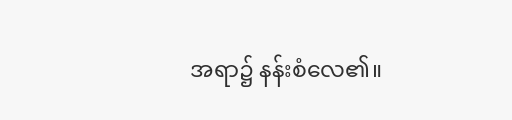အရာ၌ နန်းစံလေ၏။